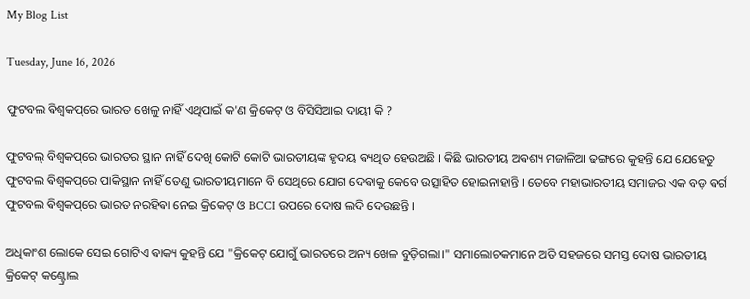My Blog List

Tuesday, June 16, 2026

ଫୁଟବଲ ଵିଶ୍ଵକପ୍‌ରେ ଭାରତ ଖେଳୁ ନାହିଁ ଏଥିପାଇଁ କ'ଣ କ୍ରିକେଟ୍ ଓ ବିସିସିଆଇ ଦାୟୀ କି ?

ଫୁଟବଲ୍ ବିଶ୍ୱକପ୍‌ରେ ଭାରତର ସ୍ଥାନ ନାହିଁ ଦେଖି କୋଟି କୋଟି ଭାରତୀୟଙ୍କ ହୃଦୟ ଵ୍ୟଥିତ ହେଉଅଛି । କିଛି ଭାରତୀୟ ଅଵଶ୍ୟ ମଜାଳିଆ ଢଙ୍ଗରେ କୁହନ୍ତି ଯେ ଯେହେତୁ ଫୁଟବଲ ଵିଶ୍ଵକପ୍‌ରେ ପାକିସ୍ଥାନ ନାହିଁ ତେଣୁ ଭାରତୀୟମାନେ ବି ସେଥିରେ ଯୋଗ ଦେଵାକୁ କେବେ ଉତ୍ସାହିତ ହୋଇନାହାନ୍ତି । ତେବେ ମହାଭାରତୀୟ ସମାଜର ଏକ ବଡ଼ ଵର୍ଗ ଫୁଟବଲ ଵିଶ୍ଵକପ୍‌ରେ ଭାରତ ନରହିଵା ନେଇ କ୍ରିକେଟ୍ ଓ BCCI ଉପରେ ଦୋଷ ଲଦି ଦେଉଛନ୍ତି ।

ଅଧିକାଂଶ ଲୋକେ ସେଇ ଗୋଟିଏ ଵାକ୍ୟ କୁହନ୍ତି ଯେ "କ୍ରିକେଟ୍ ଯୋଗୁଁ ଭାରତରେ ଅନ୍ୟ ଖେଳ ବୁଡ଼ିଗଲା।" ସମାଲୋଚକମାନେ ଅତି ସହଜରେ ସମସ୍ତ ଦୋଷ ଭାରତୀୟ କ୍ରିକେଟ୍ କଣ୍ଟ୍ରୋଲ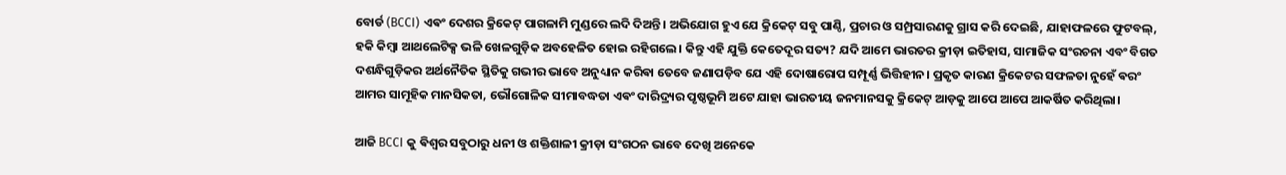ବୋର୍ଡ (BCCI) ଏଵଂ ଦେଶର କ୍ରିକେଟ୍ ପାଗଳାମି ମୁଣ୍ଡରେ ଲଦି ଦିଅନ୍ତି। ଅଭିଯୋଗ ହୁଏ ଯେ କ୍ରିକେଟ୍ ସବୁ ପାଣ୍ଠି, ପ୍ରଚାର ଓ ସମ୍ପ୍ରସାରଣକୁ ଗ୍ରାସ କରି ଦେଇଛି, ଯାହାଫଳରେ ଫୁଟବଲ୍, ହକି କିମ୍ବା ଆଥଲେଟିକ୍ସ ଭଳି ଖେଳଗୁଡ଼ିକ ଅବହେଳିତ ହୋଇ ରହିଗଲେ। କିନ୍ତୁ ଏହି ଯୁକ୍ତି କେତେଦୂର ସତ୍ୟ? ଯଦି ଆମେ ଭାରତର କ୍ରୀଡ଼ା ଇତିହାସ, ସାମାଜିକ ସଂରଚନା ଏବଂ ବିଗତ ଦଶନ୍ଧିଗୁଡ଼ିକର ଅର୍ଥନୈତିକ ସ୍ଥିତିକୁ ଗଭୀର ଭାବେ ଅନୁଧ୍ୟାନ କରିଵା ତେବେ ଜଣାପଡ଼ିବ ଯେ ଏହି ଦୋଷାରୋପ ସମ୍ପୂର୍ଣ୍ଣ ଭିତ୍ତିହୀନ। ପ୍ରକୃତ କାରଣ କ୍ରିକେଟର ସଫଳତା ନୁହେଁ ଵରଂ ଆମର ସାମୂହିକ ମାନସିକତା, ଭୌଗୋଳିକ ସୀମାବଦ୍ଧତା ଏଵଂ ଦାରିଦ୍ର୍ୟର ପୃଷ୍ଠଭୂମି ଅଟେ ଯାହା ଭାରତୀୟ ଜନମାନସକୁ କ୍ରିକେଟ୍ ଆଡ଼କୁ ଆପେ ଆପେ ଆକର୍ଷିତ କରିଥିଲା।

ଆଜି BCCI କୁ ଵିଶ୍ୱର ସବୁଠାରୁ ଧନୀ ଓ ଶକ୍ତିଶାଳୀ କ୍ରୀଡ଼ା ସଂଗଠନ ଭାବେ ଦେଖି ଅନେକେ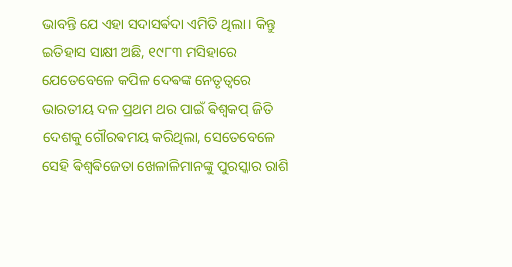ଭାବନ୍ତି ଯେ ଏହା ସଦାସର୍ଵଦା ଏମିତି ଥିଲା। କିନ୍ତୁ ଇତିହାସ ସାକ୍ଷୀ ଅଛି, ୧୯୮୩ ମସିହାରେ ଯେତେବେଳେ କପିଳ ଦେଵଙ୍କ ନେତୃତ୍ୱରେ ଭାରତୀୟ ଦଳ ପ୍ରଥମ ଥର ପାଇଁ ଵିଶ୍ୱକପ୍ ଜିତି ଦେଶକୁ ଗୌରଵମୟ କରିଥିଲା, ସେତେବେଳେ ସେହି ଵିଶ୍ୱଵିଜେତା ଖେଳାଳିମାନଙ୍କୁ ପୁରସ୍କାର ରାଶି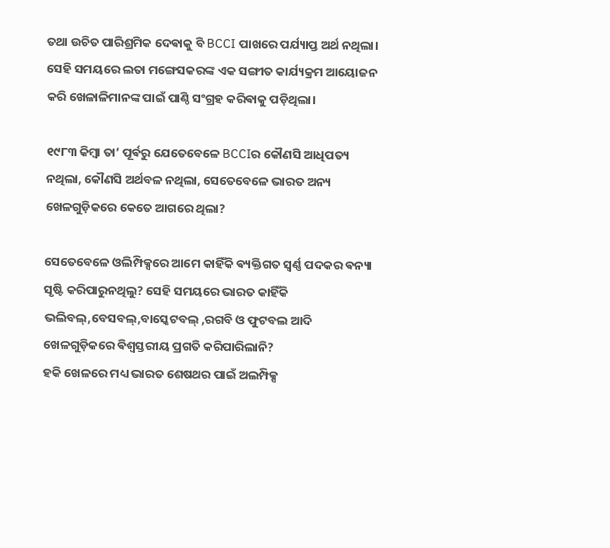ତଥା ଉଚିତ ପାରିଶ୍ରମିକ ଦେଵାକୁ ବି BCCI ପାଖରେ ପର୍ଯ୍ୟାପ୍ତ ଅର୍ଥ ନଥିଲା। ସେହି ସମୟରେ ଲତା ମଙ୍ଗେସକରଙ୍କ ଏକ ସଙ୍ଗୀତ କାର୍ଯ୍ୟକ୍ରମ ଆୟୋଜନ କରି ଖେଳାଳିମାନଙ୍କ ପାଇଁ ପାଣ୍ଠି ସଂଗ୍ରହ କରିଵାକୁ ପଡ଼ିଥିଲା।

୧୯୮୩ କିମ୍ବା ତା’ ପୂର୍ଵରୁ ଯେତେବେଳେ BCCIର କୌଣସି ଆଧିପତ୍ୟ ନଥିଲା, କୌଣସି ଅର୍ଥବଳ ନଥିଲା, ସେତେବେଳେ ଭାରତ ଅନ୍ୟ ଖେଳଗୁଡ଼ିକରେ କେତେ ଆଗରେ ଥିଲା?

ସେତେବେଳେ ଓଲିମ୍ପିକ୍ସରେ ଆମେ କାହିଁକି ଵ୍ୟକ୍ତିଗତ ସ୍ୱର୍ଣ୍ଣ ପଦକର ଵନ୍ୟା ସୃଷ୍ଟି କରିପାରୁନଥିଲୁ? ସେହି ସମୟରେ ଭାରତ କାହିଁକି ଭଲିବଲ୍,ବେସବଲ୍,ବାସ୍କେଟବଲ୍ ,ରଗବି ଓ ଫୁଟବଲ ଆଦି ଖେଳଗୁଡ଼ିକରେ ଵିଶ୍ୱସ୍ତରୀୟ ପ୍ରଗତି କରିପାରିଲାନି?
ହକି ଖେଳରେ ମଧ୍ୟ ଭାରତ ଶେଷଥର ପାଇଁ ଅଲମ୍ପିକ୍ସ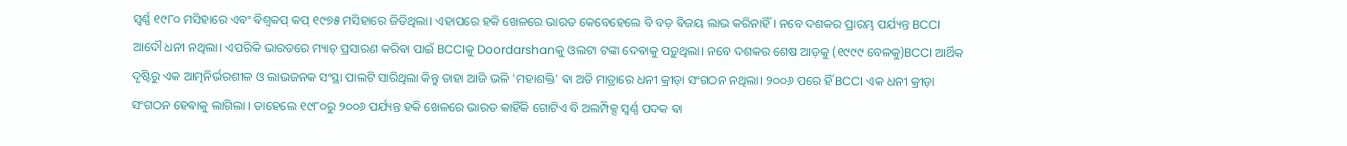ସ୍ୱର୍ଣ୍ଣ ୧୯୮୦ ମସିହାରେ ଏଵଂ ଵିଶ୍ୱକପ୍ କପ୍ ୧୯୭୫ ମସିହାରେ ଜିତିଥିଲା। ଏହାପରେ ହକି ଖେଳରେ ଭାରତ କେବେହେଲେ ବି ବଡ଼ ଵିଜୟ ଲାଭ କରିନାହିଁ । ନବେ ଦଶକର ପ୍ରାରମ୍ଭ ପର୍ଯ୍ୟନ୍ତ BCCI ଆଦୌ ଧନୀ ନଥିଲା। ଏପରିକି ଭାରତରେ ମ୍ୟାଚ୍ ପ୍ରସାରଣ କରିଵା ପାଇଁ BCCIକୁ Doordarshanକୁ ଓଲଟା ଟଙ୍କା ଦେଵାକୁ ପଡ଼ୁଥିଲା। ନବେ ଦଶକର ଶେଷ ଆଡ଼କୁ (୧୯୯୯ ବେଳକୁ)BCCI ଆର୍ଥିକ ଦୃଷ୍ଟିରୁ ଏକ ଆତ୍ମନିର୍ଭରଶୀଳ ଓ ଲାଭଜନକ ସଂସ୍ଥା ପାଲଟି ସାରିଥିଲା କିନ୍ତୁ ତାହା ଆଜି ଭଳି 'ମହାଶକ୍ତି' ଵା ଅତି ମାତ୍ରାରେ ଧନୀ କ୍ରୀଡ଼ା ସଂଗଠନ ନଥିଲା। ୨୦୦୬ ପରେ ହିଁ BCCI ଏକ ଧନୀ କ୍ରୀଡ଼ା ସଂଗଠନ ହେଵାକୁ ଲାଗିଲା । ତାହେଲେ ୧୯୮୦ରୁ ୨୦୦୬ ପର୍ଯ୍ୟନ୍ତ ହକି ଖେଳରେ ଭାରତ କାହିଁକି ଗୋଟିଏ ବି ଅଲମ୍ପିକ୍ସ ସ୍ଵର୍ଣ୍ଣ ପଦକ ଵା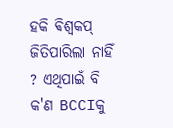ହକି ଵିଶ୍ଵକପ୍ ଜିତିପାରିଲା ନାହିଁ ? ଏଥିପାଇଁ ବି କ'ଣ BCCIକୁ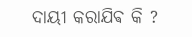ଦାୟୀ କରାଯିଵ କି ?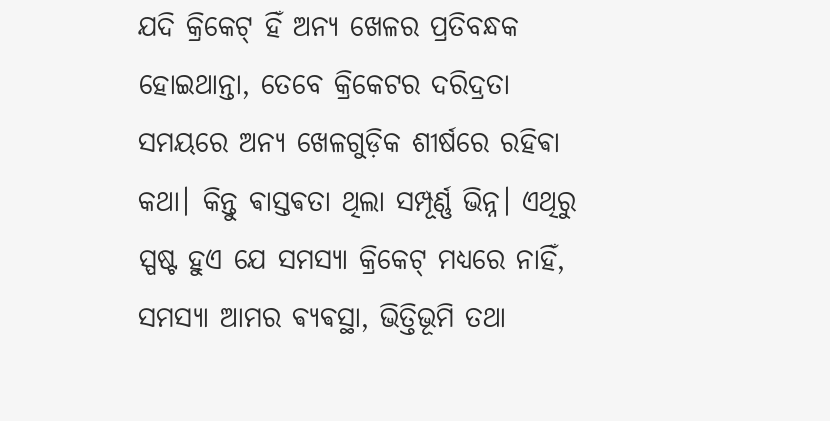ଯଦି କ୍ରିକେଟ୍ ହିଁ ଅନ୍ୟ ଖେଳର ପ୍ରତିବନ୍ଧକ ହୋଇଥାନ୍ତା, ତେବେ କ୍ରିକେଟର ଦରିଦ୍ରତା ସମୟରେ ଅନ୍ୟ ଖେଳଗୁଡ଼ିକ ଶୀର୍ଷରେ ରହିଵା କଥା। କିନ୍ତୁ ଵାସ୍ତଵତା ଥିଲା ସମ୍ପୂର୍ଣ୍ଣ ଭିନ୍ନ। ଏଥିରୁ ସ୍ପଷ୍ଟ ହୁଏ ଯେ ସମସ୍ୟା କ୍ରିକେଟ୍ ମଧ୍ୟରେ ନାହିଁ, ସମସ୍ୟା ଆମର ଵ୍ୟଵସ୍ଥା, ଭିତ୍ତିଭୂମି ତଥା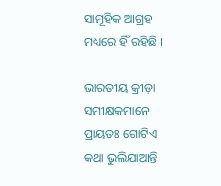ସାମୂହିକ ଆଗ୍ରହ ମଧ୍ୟରେ ହିଁ ରହିଛି ।

ଭାରତୀୟ କ୍ରୀଡ଼ା ସମୀକ୍ଷକମାନେ ପ୍ରାୟତଃ ଗୋଟିଏ କଥା ଭୁଲିଯାଆନ୍ତି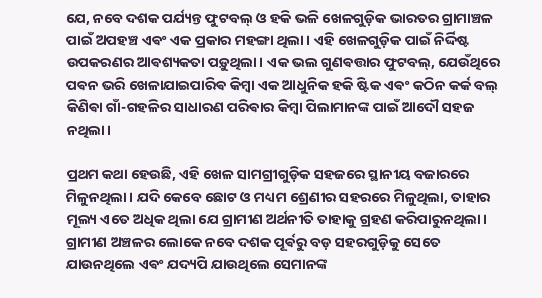ଯେ, ନବେ ଦଶକ ପର୍ଯ୍ୟନ୍ତ ଫୁଟବଲ୍ ଓ ହକି ଭଳି ଖେଳଗୁଡ଼ିକ ଭାରତର ଗ୍ରାମାଞ୍ଚଳ ପାଇଁ ଅପହଞ୍ଚ ଏଵଂ ଏକ ପ୍ରକାର ମହଙ୍ଗା ଥିଲା। ଏହି ଖେଳଗୁଡ଼ିକ ପାଇଁ ନିର୍ଦ୍ଦିଷ୍ଟ ଉପକରଣର ଆଵଶ୍ୟକତା ପଡ଼ୁଥିଲା। ଏକ ଭଲ ଗୁଣଵତ୍ତାର ଫୁଟବଲ୍, ଯେଉଁଥିରେ ପଵନ ଭରି ଖେଳାଯାଇପାରିଵ କିମ୍ବା ଏକ ଆଧୁନିକ ହକି ଷ୍ଟିକ ଏଵଂ କଠିନ କର୍କ ବଲ୍ କିଣିଵା ଗାଁ-ଗହଳିର ସାଧାରଣ ପରିଵାର କିମ୍ବା ପିଲାମାନଙ୍କ ପାଇଁ ଆଦୌ ସହଜ ନଥିଲା।

ପ୍ରଥମ କଥା ହେଉଛି, ଏହି ଖେଳ ସାମଗ୍ରୀଗୁଡ଼ିକ ସହଜରେ ସ୍ଥାନୀୟ ବଜାରରେ ମିଳୁନଥିଲା। ଯଦି କେବେ ଛୋଟ ଓ ମଧ୍ୟମ ଶ୍ରେଣୀର ସହରରେ ମିଳୁଥିଲା, ତାହାର ମୂଲ୍ୟ ଏତେ ଅଧିକ ଥିଲା ଯେ ଗ୍ରାମୀଣ ଅର୍ଥନୀତି ତାହାକୁ ଗ୍ରହଣ କରିପାରୁନଥିଲା। ଗ୍ରାମୀଣ ଅଞ୍ଚଳର ଲୋକେ ନବେ ଦଶକ ପୂର୍ଵରୁ ବଡ଼ ସହରଗୁଡ଼ିକୁ ସେତେ ଯାଉନଥିଲେ ଏଵଂ ଯଦ୍ୟପି ଯାଉଥିଲେ ସେମାନଙ୍କ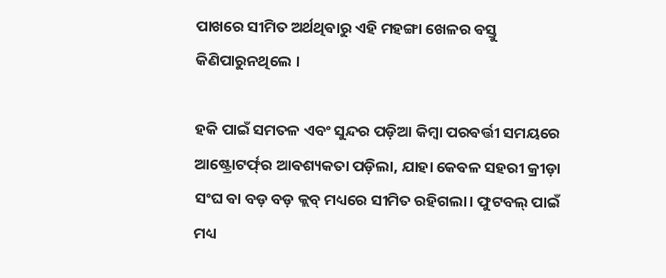ପାଖରେ ସୀମିତ ଅର୍ଥଥିଵାରୁ ଏହି ମହଙ୍ଗା ଖେଳର ଵସ୍ତୁ କିଣିପାରୁନଥିଲେ ।

ହକି ପାଇଁ ସମତଳ ଏବଂ ସୁନ୍ଦର ପଡ଼ିଆ କିମ୍ବା ପରଵର୍ତ୍ତୀ ସମୟରେ ଆଷ୍ଟ୍ରୋଟର୍ଫ୍‌ର ଆଵଶ୍ୟକତା ପଡ଼ିଲା, ଯାହା କେଵଳ ସହରୀ କ୍ରୀଡ଼ା ସଂଘ ଵା ବଡ଼ ବଡ଼ କ୍ଲବ୍ ମଧ୍ୟରେ ସୀମିତ ରହିଗଲା। ଫୁଟବଲ୍ ପାଇଁ ମଧ୍ୟ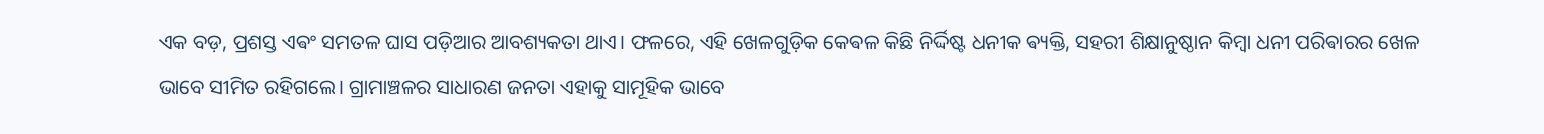ଏକ ବଡ଼, ପ୍ରଶସ୍ତ ଏଵଂ ସମତଳ ଘାସ ପଡ଼ିଆର ଆବଶ୍ୟକତା ଥାଏ। ଫଳରେ, ଏହି ଖେଳଗୁଡ଼ିକ କେଵଳ କିଛି ନିର୍ଦ୍ଦିଷ୍ଟ ଧନୀକ ଵ୍ୟକ୍ତି, ସହରୀ ଶିକ୍ଷାନୁଷ୍ଠାନ କିମ୍ବା ଧନୀ ପରିଵାରର ଖେଳ ଭାବେ ସୀମିତ ରହିଗଲେ। ଗ୍ରାମାଞ୍ଚଳର ସାଧାରଣ ଜନତା ଏହାକୁ ସାମୂହିକ ଭାବେ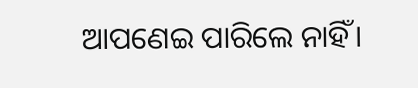ଆପଣେଇ ପାରିଲେ ନାହିଁ।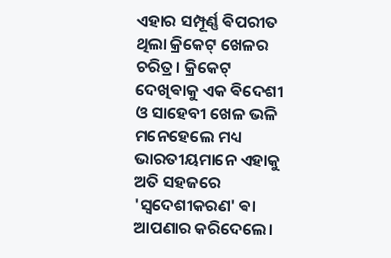ଏହାର ସମ୍ପୂର୍ଣ୍ଣ ଵିପରୀତ ଥିଲା କ୍ରିକେଟ୍ ଖେଳର ଚରିତ୍ର। କ୍ରିକେଟ୍ ଦେଖିଵାକୁ ଏକ ଵିଦେଶୀ ଓ ସାହେବୀ ଖେଳ ଭଳି ମନେହେଲେ ମଧ୍ୟ ଭାରତୀୟମାନେ ଏହାକୁ ଅତି ସହଜରେ 'ସ୍ୱଦେଶୀକରଣ' ଵା ଆପଣାର କରିଦେଲେ।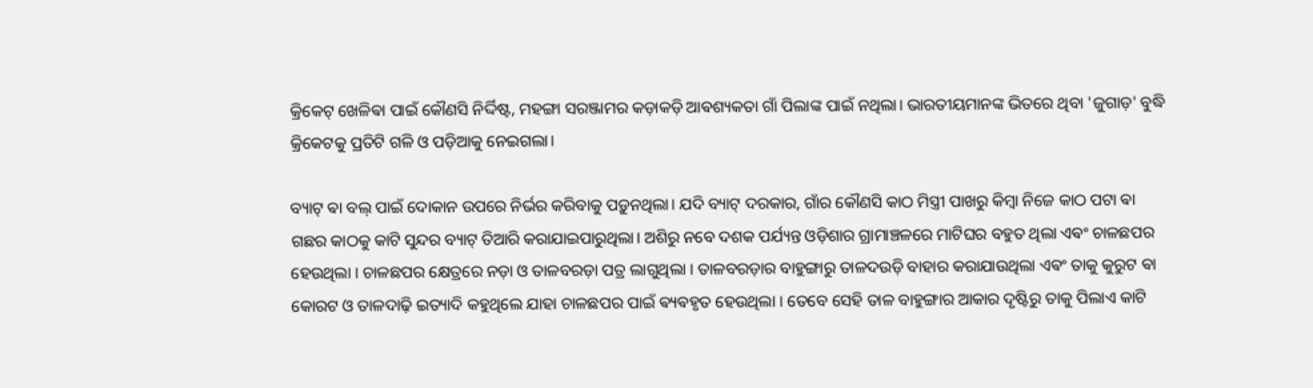କ୍ରିକେଟ୍ ଖେଳିଵା ପାଇଁ କୌଣସି ନିର୍ଦ୍ଦିଷ୍ଟ, ମହଙ୍ଗା ସରଞ୍ଜାମର କଡ଼ାକଡ଼ି ଆଵଶ୍ୟକତା ଗାଁ ପିଲାଙ୍କ ପାଇଁ ନଥିଲା। ଭାରତୀୟମାନଙ୍କ ଭିତରେ ଥିବା 'ଜୁଗାଡ଼' ବୁଦ୍ଧି କ୍ରିକେଟକୁ ପ୍ରତିଟି ଗଳି ଓ ପଡ଼ିଆକୁ ନେଇଗଲା।

ବ୍ୟାଟ୍ ଵା ବଲ୍ ପାଇଁ ଦୋକାନ ଉପରେ ନିର୍ଭର କରିବାକୁ ପଡ଼ୁନଥିଲା। ଯଦି ବ୍ୟାଟ୍ ଦରକାର, ଗାଁର କୌଣସି କାଠ ମିସ୍ତ୍ରୀ ପାଖରୁ କିମ୍ବା ନିଜେ କାଠ ପଟା ଵା ଗଛର କାଠକୁ କାଟି ସୁନ୍ଦର ବ୍ୟାଟ୍ ତିଆରି କରାଯାଇପାରୁଥିଲା। ଅଶିରୁ ନବେ ଦଶକ ପର୍ଯ୍ୟନ୍ତ ଓଡ଼ିଶାର ଗ୍ରାମାଞ୍ଚଳରେ ମାଟିଘର ବହୁତ ଥିଲା ଏଵଂ ଚାଳଛପର ହେଉଥିଲା । ଚାଳଛପର କ୍ଷେତ୍ରରେ ନଡ଼ା ଓ ତାଳବରଡ଼ା ପତ୍ର ଲାଗୁଥିଲା । ତାଳବରଡ଼ାର ବାହୁଙ୍ଗାରୁ ତାଳଦଉଡ଼ି ବାହାର କରାଯାଉଥିଲା ଏଵଂ ତାକୁ କୁରୁଟ ଵା କୋରଟ ଓ ତାଳଦାଢ଼ି ଇତ୍ୟାଦି କହୁଥିଲେ ଯାହା ଚାଳଛପର ପାଇଁ ଵ୍ୟଵହୃତ ହେଉଥିଲା ।‌ ତେବେ ସେହି ତାଳ ବାହୁଙ୍ଗାର ଆକାର ଦୃଷ୍ଟିରୁ ତାକୁ ପିଲାଏ କାଟି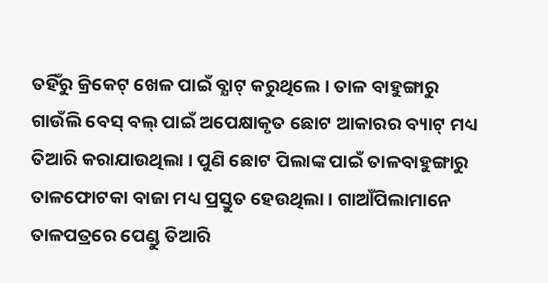ତହିଁରୁ କ୍ରିକେଟ୍ ଖେଳ ପାଇଁ ବ୍ଯାଟ୍ କରୁଥିଲେ । ତାଳ ବାହୁଙ୍ଗାରୁ ଗାଉଁଲି ବେସ୍ ବଲ୍ ପାଇଁ ଅପେକ୍ଷାକୃତ ଛୋଟ ଆକାରର ବ୍ୟାଟ୍ ମଧ୍ୟ ତିଆରି କରାଯାଉଥିଲା । ପୁଣି ଛୋଟ ପିଲାଙ୍କ ପାଇଁ ତାଳବାହୁଙ୍ଗାରୁ ତାଳଫୋଟକା ବାଜା ମଧ୍ୟ ପ୍ରସ୍ତୁତ ହେଉଥିଲା । ଗାଆଁପିଲାମାନେ‌
ତାଳପତ୍ରରେ ପେଣ୍ଡୁ ତିଆରି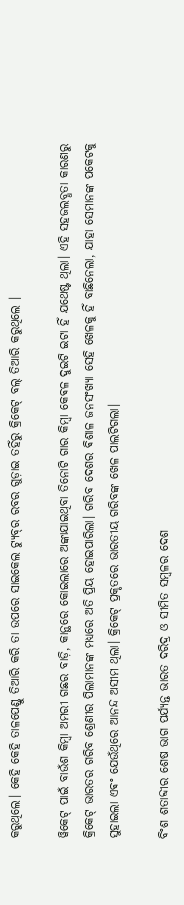କରୁଥିଲେ। କେହି କେହି ତାଳପେଣ୍ଡୁ ତିଆରି କରି ତା ଉପରେ ସାଇକେଲ ଟ୍ଯୁବ୍‌ର ରବର ଗୁଡ଼ାଇ ତହିଁରୁ କ୍ରିକେଟ୍ ବଲ୍ ତିଆରି କରୁଥିଲେ ।

ୱିକେଟ୍ ପାଇଁ ବାଉଁଶ କିମ୍ବା ଅମରୀ ଗଛର ବାଡ଼ି, କାନ୍ଥରେ କୋଇଲାରେ ଅଙ୍କାଯାଇଥିବା ତିନୋଟି ଗାର କିମ୍ବା କେଵଳ ଦୁଇଟି ଇଟା ହିଁ ଯଥେଷ୍ଟ ଥିଲା। ଏହି ସହଜଲବ୍ଧତା କାରଣରୁ କ୍ରିକେଟ୍ ଭାରତର ଗରିବ ଶ୍ରେଣୀର ପିଲାମାନଙ୍କ ମଧ୍ୟରେ ଅତି ପ୍ରିୟ ହୋଇପାରିଲା। ଗରିବ ଦେଶର ଵିଶାଳ ଜନସଂଖ୍ୟା ସେହି ଖେଳକୁ ହିଁ ବାଛିନେଲା, ଯାହା ସେମାନଙ୍କ ପକେଟକୁ ସୁହାଇଲା ଏଵଂ ଯେଉଁଥିରେ ଆନନ୍ଦ ଅସୀମ ଥିଲା। କ୍ରିକେଟ୍ ପ୍ରକୃତରେ ଭାରତୀୟ ଗରିବଙ୍କ ଖେଳ ପାଲଟିଗଲା।

ବିଂଶ ଶତାବ୍ଦୀର ଶେଷ ଭାଗ ପର୍ଯ୍ୟନ୍ତ ଭାରତ ଦରିଦ୍ର ଓ ସୀମିତ ସମ୍ବଳର ଦେଶ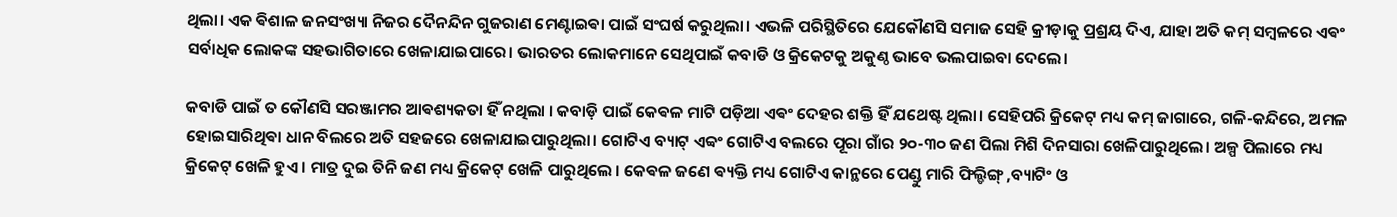ଥିଲା। ଏକ ଵିଶାଳ ଜନସଂଖ୍ୟା ନିଜର ଦୈନନ୍ଦିନ ଗୁଜରାଣ ମେଣ୍ଟାଇଵା ପାଇଁ ସଂଘର୍ଷ କରୁଥିଲା। ଏଭଳି ପରିସ୍ଥିତିରେ ଯେକୌଣସି ସମାଜ ସେହି କ୍ରୀଡ଼ାକୁ ପ୍ରଶ୍ରୟ ଦିଏ, ଯାହା ଅତି କମ୍ ସମ୍ବଳରେ ଏଵଂ ସର୍ବାଧିକ ଲୋକଙ୍କ ସହଭାଗିତାରେ ଖେଳାଯାଇପାରେ। ଭାରତର ଲୋକମାନେ ସେଥିପାଇଁ କବାଡି ଓ କ୍ରିକେଟକୁ ଅକୁଣ୍ଠ ଭାବେ ଭଲପାଇବା ଦେଲେ।

କବାଡି ପାଇଁ ତ କୌଣସି ସରଞ୍ଜାମର ଆଵଶ୍ୟକତା ହିଁ ନଥିଲା । କବାଡ଼ି ପାଇଁ କେଵଳ ମାଟି ପଡ଼ିଆ ଏଵଂ ଦେହର ଶକ୍ତି ହିଁ ଯଥେଷ୍ଟ ଥିଲା। ସେହିପରି କ୍ରିକେଟ୍ ମଧ୍ୟ କମ୍ ଜାଗାରେ, ଗଳି-କନ୍ଦିରେ, ଅମଳ ହୋଇସାରିଥିଵା ଧାନ ବିଲରେ ଅତି ସହଜରେ ଖେଳାଯାଇପାରୁଥିଲା। ଗୋଟିଏ ବ୍ୟାଟ୍ ଏବ୍ଵଂ ଗୋଟିଏ ବଲରେ ପୂରା ଗାଁର ୨୦-୩୦ ଜଣ ପିଲା ମିଶି ଦିନସାରା ଖେଳିପାରୁଥିଲେ। ଅଳ୍ପ ପିଲାରେ ମଧ୍ୟ କ୍ରିକେଟ୍ ଖେଳି ହୁଏ । ମାତ୍ର ଦୁଇ ତିନି ଜଣ ମଧ୍ୟ କ୍ରିକେଟ୍ ଖେଳି ପାରୁଥିଲେ । କେଵଳ ଜଣେ ଵ୍ୟକ୍ତି ମଧ୍ୟ ଗୋଟିଏ କାନ୍ଥରେ ପେଣ୍ଡୁ ମାରି ଫିଲ୍ଡିଙ୍ଗ୍ ,ବ୍ୟାଟିଂ ଓ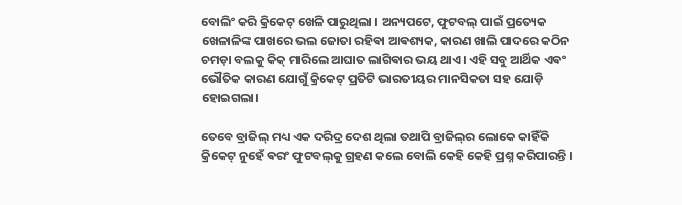ବୋଲିଂ କରି କ୍ରିକେଟ୍ ଖେଳି ପାରୁଥିଲା । ଅନ୍ୟପଟେ, ଫୁଟବଲ୍ ପାଇଁ ପ୍ରତ୍ୟେକ ଖେଳାଳିଙ୍କ ପାଖରେ ଭଲ ଜୋତା ରହିଵା ଆଵଶ୍ୟକ, କାରଣ ଖାଲି ପାଦରେ କଠିନ ଚମଡ଼ା ବଲକୁ କିକ୍ ମାରିଲେ ଆଘାତ ଲାଗିଵାର ଭୟ ଥାଏ। ଏହି ସବୁ ଆର୍ଥିକ ଏଵଂ ଭୌତିକ କାରଣ ଯୋଗୁଁ କ୍ରିକେଟ୍ ପ୍ରତିଟି ଭାରତୀୟର ମାନସିକତା ସହ ଯୋଡ଼ି ହୋଇଗଲା।

ତେବେ ବ୍ରାଜିଲ୍ ମଧ୍ୟ ଏକ ଦରିଦ୍ର ଦେଶ ଥିଲା ତଥାପି ବ୍ରାଜିଲ୍‌ର ଲୋକେ କାହିଁକି କ୍ରିକେଟ୍ ନୁହେଁ ଵରଂ ଫୁଟବଲ୍‌କୁ ଗ୍ରହଣ କଲେ ବୋଲି କେହି କେହି ପ୍ରଶ୍ନ କରିପାରନ୍ତି ।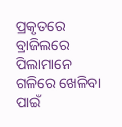ପ୍ରକୃତରେ ବ୍ରାଜିଲରେ ପିଲାମାନେ ଗଳିରେ ଖେଳିବା ପାଇଁ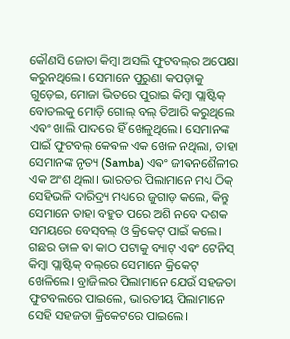କୌଣସି ଜୋତା କିମ୍ବା ଅସଲି ଫୁଟବଲ୍‌ର ଅପେକ୍ଷା କରୁନଥିଲେ। ସେମାନେ ପୁରୁଣା କପଡ଼ାକୁ ଗୁଡ଼େଇ, ମୋଜା ଭିତରେ ପୁରାଇ କିମ୍ବା ପ୍ଲାଷ୍ଟିକ୍ ବୋତଲକୁ ମୋଡ଼ି ଗୋଲ୍ ବଲ୍ ତିଆରି କରୁଥିଲେ ଏଵଂ ଖାଲି ପାଦରେ ହିଁ ଖେଳୁଥିଲେ। ସେମାନଙ୍କ ପାଇଁ ଫୁଟବଲ୍ କେଵଳ ଏକ ଖେଳ ନଥିଲା, ତାହା ସେମାନଙ୍କ ନୃତ୍ୟ (Samba) ଏଵଂ ଜୀଵନଶୈଳୀର ଏକ ଅଂଶ ଥିଲା। ଭାରତର ପିଲାମାନେ ମଧ୍ୟ ଠିକ୍ ସେହିଭଳି ଦାରିଦ୍ର୍ୟ ମଧ୍ୟରେ ଜୁଗାଡ଼ କଲେ, କିନ୍ତୁ ସେମାନେ ତାହା ବହୁତ ପରେ ଅଶି ନବେ ଦଶକ ସମୟରେ ବେସ୍‌ବଲ୍ ଓ କ୍ରିକେଟ୍ ପାଇଁ କଲେ। ଗଛର ଡାଳ ଵା କାଠ ପଟାକୁ ବ୍ୟାଟ୍ ଏଵଂ ଟେନିସ୍ କିମ୍ବା ପ୍ଲାଷ୍ଟିକ୍ ବଲ୍‌ରେ ସେମାନେ କ୍ରିକେଟ୍ ଖେଳିଲେ। ବ୍ରାଜିଲର ପିଲାମାନେ ଯେଉଁ ସହଜତା ଫୁଟବଲରେ ପାଇଲେ, ଭାରତୀୟ ପିଲାମାନେ ସେହି ସହଜତା କ୍ରିକେଟରେ ପାଇଲେ।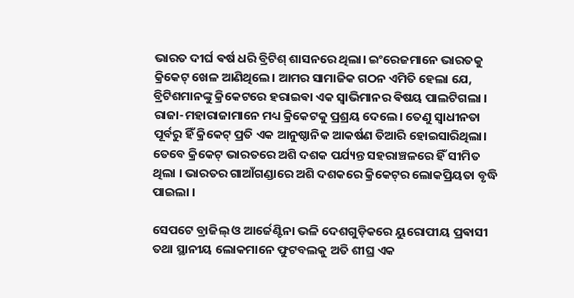ଭାରତ ଦୀର୍ଘ ଵର୍ଷ ଧରି ବ୍ରିଟିଶ୍ ଶାସନରେ ଥିଲା। ଇଂରେଜମାନେ ଭାରତକୁ କ୍ରିକେଟ୍ ଖେଳ ଆଣିଥିଲେ। ଆମର ସାମାଜିକ ଗଠନ ଏମିତି ହେଲା ଯେ, ବ୍ରିଟିଶମାନଙ୍କୁ କ୍ରିକେଟରେ ହରାଇଵା ଏକ ସ୍ୱାଭିମାନର ଵିଷୟ ପାଲଟିଗଲା । ରାଜା-ମହାରାଜାମାନେ ମଧ୍ୟ କ୍ରିକେଟକୁ ପ୍ରଶ୍ରୟ ଦେଲେ। ତେଣୁ ସ୍ୱାଧୀନତା ପୂର୍ବରୁ ହିଁ କ୍ରିକେଟ୍ ପ୍ରତି ଏକ ଆନୁଷ୍ଠାନିକ ଆକର୍ଷଣ ତିଆରି ହୋଇସାରିଥିଲା। ତେବେ କ୍ରିକେଟ୍ ଭାରତରେ ଅଶି ଦଶକ ପର୍ଯ୍ୟନ୍ତ ସହରାଞ୍ଚଳରେ ହିଁ ସୀମିତ ଥିଲା । ଭାରତର ଗାଆଁଗଣ୍ଡାରେ ଅଶି ଦଶକରେ କ୍ରିକେଟ୍‌ର ଲୋକପ୍ରିୟତା ବୃଦ୍ଧି ପାଇଲା ।

ସେପଟେ ବ୍ରାଜିଲ୍ ଓ ଆର୍ଜେଣ୍ଟିନା ଭଳି ଦେଶଗୁଡ଼ିକରେ ୟୁରୋପୀୟ ପ୍ରଵାସୀ ତଥା ସ୍ଥାନୀୟ ଲୋକମାନେ ଫୁଟବଲକୁ ଅତି ଶୀଘ୍ର ଏକ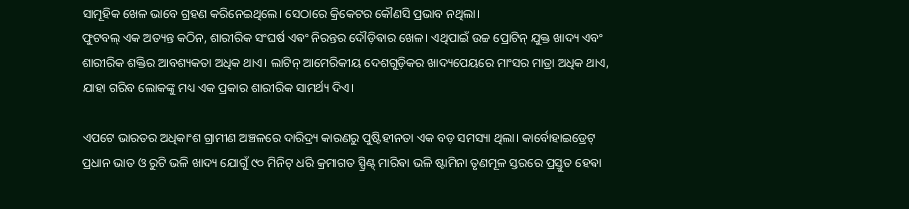ସାମୂହିକ ଖେଳ ଭାବେ ଗ୍ରହଣ କରିନେଇଥିଲେ। ସେଠାରେ କ୍ରିକେଟର କୌଣସି ପ୍ରଭାବ ନଥିଲା।
ଫୁଟବଲ୍ ଏକ ଅତ୍ୟନ୍ତ କଠିନ, ଶାରୀରିକ ସଂଘର୍ଷ ଏଵଂ ନିରନ୍ତର ଦୌଡ଼ିଵାର ଖେଳ। ଏଥିପାଇଁ ଉଚ୍ଚ ପ୍ରୋଟିନ୍ ଯୁକ୍ତ ଖାଦ୍ୟ ଏବଂ ଶାରୀରିକ ଶକ୍ତିର ଆବଶ୍ୟକତା ଅଧିକ ଥାଏ। ଲାଟିନ୍ ଆମେରିକୀୟ ଦେଶଗୁଡ଼ିକର ଖାଦ୍ୟପେୟରେ ମାଂସର ମାତ୍ରା ଅଧିକ ଥାଏ, ଯାହା ଗରିବ ଲୋକଙ୍କୁ ମଧ୍ୟ ଏକ ପ୍ରକାର ଶାରୀରିକ ସାମର୍ଥ୍ୟ ଦିଏ।

ଏପଟେ ଭାରତର ଅଧିକାଂଶ ଗ୍ରାମୀଣ ଅଞ୍ଚଳରେ ଦାରିଦ୍ର୍ୟ କାରଣରୁ ପୁଷ୍ଟିହୀନତା ଏକ ବଡ଼ ସମସ୍ୟା ଥିଲା। କାର୍ବୋହାଇଡ୍ରେଟ୍ ପ୍ରଧାନ ଭାତ ଓ ରୁଟି ଭଳି ଖାଦ୍ୟ ଯୋଗୁଁ ୯୦ ମିନିଟ୍ ଧରି କ୍ରମାଗତ ସ୍ପ୍ରିଣ୍ଟ୍ ମାରିଵା ଭଳି ଷ୍ଟାମିନା ତୃଣମୂଳ ସ୍ତରରେ ପ୍ରସ୍ତୁତ ହେଵା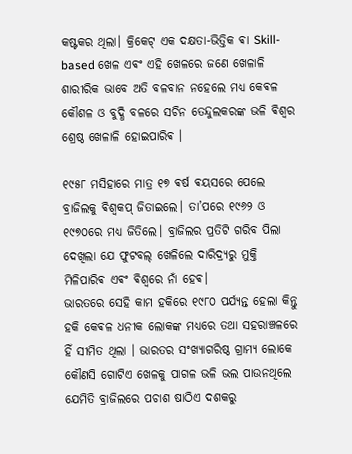କଷ୍ଟକର ଥିଲା। କ୍ରିକେଟ୍ ଏକ ଦକ୍ଷତା-ଭିତ୍ତିକ ଵା Skill-based ଖେଳ ଏଵଂ ଏହି ଖେଳରେ ଜଣେ ଖେଳାଳି ଶାରୀରିକ ଭାବେ ଅତି ବଳବାନ ନହେଲେ ମଧ୍ୟ କେଵଳ କୌଶଳ ଓ ବୁଦ୍ଧି ବଳରେ ସଚିନ ତେନ୍ଦୁଲକରଙ୍କ ଭଳି ଵିଶ୍ୱର ଶ୍ରେଷ୍ଠ ଖେଳାଳି ହୋଇପାରିଵ ।

୧୯୫୮ ମସିହାରେ ମାତ୍ର ୧୭ ଵର୍ଷ ଵୟସରେ ପେଲେ ବ୍ରାଜିଲକୁ ଵିଶ୍ୱକପ୍ ଜିତାଇଲେ। ତା’ପରେ ୧୯୬୨ ଓ ୧୯୭୦ରେ ମଧ୍ୟ ଜିତିଲେ। ବ୍ରାଜିଲର ପ୍ରତିଟି ଗରିବ ପିଲା ଦେଖିଲା ଯେ ଫୁଟବଲ୍ ଖେଳିଲେ ଦାରିଦ୍ର୍ୟରୁ ମୁକ୍ତି ମିଳିପାରିଵ ଏଵଂ ଵିଶ୍ୱରେ ନାଁ ହେଵ।
ଭାରତରେ ସେହି କାମ ହକିରେ ୧୯୮୦ ପର୍ଯ୍ୟନ୍ତ ହେଲା କିନ୍ତୁ ହକି କେଵଳ ଧନୀକ ଲୋକଙ୍କ ମଧ୍ୟରେ ତଥା ସହରାଞ୍ଚଳରେ ହିଁ ସୀମିତ ଥିଲା । ଭାରତର ସଂଖ୍ୟାଗରିଷ୍ଠ ଗ୍ରାମ୍ୟ ଲୋକେ କୌଣସି ଗୋଟିଏ ଖେଳକୁ ପାଗଳ ଭଳି ଭଲ ପାଉନଥିଲେ ଯେମିତି ବ୍ରାଜିଲରେ ପଚାଶ ଷାଠିଏ ଦଶକରୁ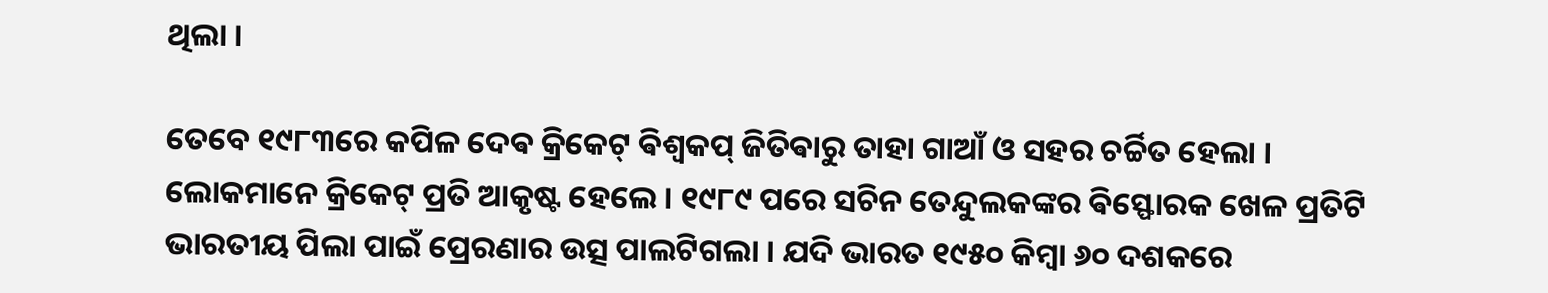ଥିଲା ।

ତେବେ ୧୯୮୩ରେ କପିଳ ଦେଵ କ୍ରିକେଟ୍ ଵିଶ୍ଵକପ୍ ଜିତିଵାରୁ ତାହା ଗାଆଁ ଓ ସହର ଚର୍ଚ୍ଚିତ ହେଲା । ଲୋକମାନେ କ୍ରିକେଟ୍ ପ୍ରତି ଆକୃଷ୍ଟ ହେଲେ । ୧୯୮୯ ପରେ ସଚିନ ତେନ୍ଦୁଲକଙ୍କର ଵିସ୍ଫୋରକ ଖେଳ ପ୍ରତିଟି ଭାରତୀୟ ପିଲା ପାଇଁ ପ୍ରେରଣାର ଉତ୍ସ ପାଲଟିଗଲା । ଯଦି ଭାରତ ୧୯୫୦ କିମ୍ବା ୬୦ ଦଶକରେ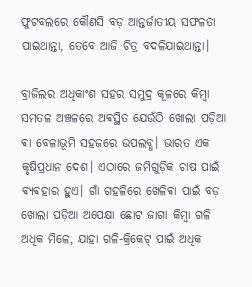ଫୁଟବଲରେ କୌଣସି ବଡ଼ ଆନ୍ତର୍ଜାତୀୟ ସଫଳତା ପାଇଥାନ୍ତା, ତେବେ ଆଜି ଚିତ୍ର ବଦଳିଯାଇଥାନ୍ତା।

ବ୍ରାଜିଲର ଅଧିକାଂଶ ସହର‌ ସମୁଦ୍ର କୂଳରେ କିମ୍ବା ସମତଳ ଅଞ୍ଚଳରେ ଅଵସ୍ଥିତ ଯେଉଁଠି ଖୋଲା ପଡ଼ିଆ ଵା ବେଳାଭୂମି ସହଜରେ ଉପଲବ୍ଧ। ଭାରତ ଏକ କୃଷିପ୍ରଧାନ ଦେଶ। ଏଠାରେ ଜମିଗୁଡ଼ିକ ଚାଷ ପାଇଁ ଵ୍ୟଵହାର ହୁଏ। ଗାଁ ଗହଳିରେ ଖେଳିଵା ପାଇଁ ବଡ଼ ଖୋଲା ପଡ଼ିଆ ଅପେକ୍ଷା ଛୋଟ ଜାଗା କିମ୍ବା ଗଳି ଅଧିକ ମିଳେ, ଯାହା ଗଳି-କ୍ରିକେଟ୍ ପାଇଁ ଅଧିକ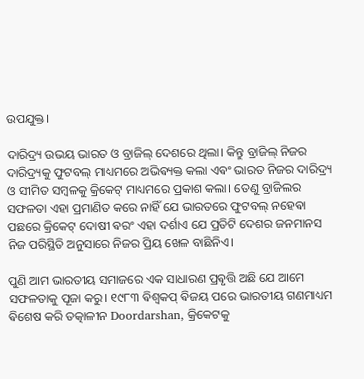ଉପଯୁକ୍ତ।

ଦାରିଦ୍ର୍ୟ ଉଭୟ ଭାରତ ଓ ବ୍ରାଜିଲ୍ ଦେଶରେ ଥିଲା। କିନ୍ତୁ ବ୍ରାଜିଲ୍ ନିଜର ଦାରିଦ୍ର୍ୟକୁ ଫୁଟବଲ୍ ମାଧ୍ୟମରେ ଅଭିଵ୍ୟକ୍ତ କଲା ଏଵଂ ଭାରତ ନିଜର ଦାରିଦ୍ର୍ୟ ଓ ସୀମିତ ସମ୍ବଳକୁ କ୍ରିକେଟ୍ ମାଧ୍ୟମରେ ପ୍ରକାଶ କଲା। ତେଣୁ ବ୍ରାଜିଲର ସଫଳତା ଏହା ପ୍ରମାଣିତ କରେ ନାହିଁ ଯେ ଭାରତରେ ଫୁଟବଲ୍ ନହେଵା ପଛରେ କ୍ରିକେଟ୍ ଦୋଷୀ ଵରଂ ଏହା ଦର୍ଶାଏ ଯେ ପ୍ରତିଟି ଦେଶର ଜନମାନସ ନିଜ ପରିସ୍ଥିତି ଅନୁସାରେ ନିଜର ପ୍ରିୟ ଖେଳ ବାଛିନିଏ।

ପୁଣି ଆମ ଭାରତୀୟ ସମାଜରେ ଏକ ସାଧାରଣ ପ୍ରଵୃତ୍ତି ଅଛି ଯେ ଆମେ ସଫଳତାକୁ ପୂଜା କରୁ। ୧୯୮୩ ଵିଶ୍ୱକପ୍ ଵିଜୟ ପରେ ଭାରତୀୟ ଗଣମାଧ୍ୟମ ଵିଶେଷ କରି ତତ୍କାଳୀନ Doordarshan, କ୍ରିକେଟକୁ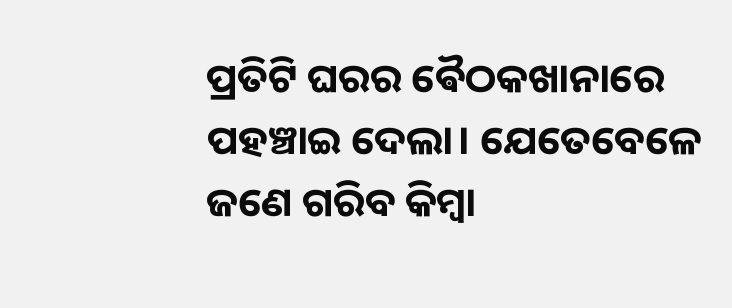ପ୍ରତିଟି ଘରର ଵୈଠକଖାନାରେ ପହଞ୍ଚାଇ ଦେଲା। ଯେତେବେଳେ ଜଣେ ଗରିବ କିମ୍ବା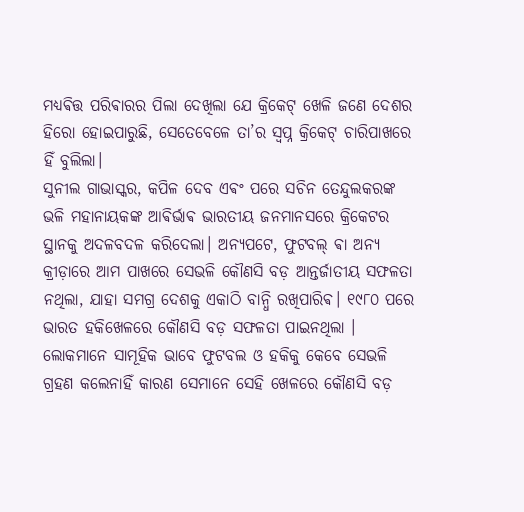ମଧ୍ୟଵିତ୍ତ ପରିଵାରର ପିଲା ଦେଖିଲା ଯେ କ୍ରିକେଟ୍ ଖେଳି ଜଣେ ଦେଶର ହିରୋ ହୋଇପାରୁଛି, ସେତେବେଳେ ତା’ର ସ୍ୱପ୍ନ କ୍ରିକେଟ୍ ଚାରିପାଖରେ ହିଁ ବୁଲିଲା।
ସୁନୀଲ ଗାଭାସ୍କର, କପିଳ ଦେବ ଏଵଂ ପରେ ସଚିନ ତେନ୍ଦୁଲକରଙ୍କ ଭଳି ମହାନାୟକଙ୍କ ଆଵିର୍ଭାଵ ଭାରତୀୟ ଜନମାନସରେ କ୍ରିକେଟର ସ୍ଥାନକୁ ଅଦଳବଦଳ କରିଦେଲା। ଅନ୍ୟପଟେ, ଫୁଟବଲ୍ ଵା ଅନ୍ୟ କ୍ରୀଡ଼ାରେ ଆମ ପାଖରେ ସେଭଳି କୌଣସି ବଡ଼ ଆନ୍ତର୍ଜାତୀୟ ସଫଳତା ନଥିଲା, ଯାହା ସମଗ୍ର ଦେଶକୁ ଏକାଠି ବାନ୍ଧି ରଖିପାରିଵ। ୧୯୮୦ ପରେ ଭାରତ ହକିଖେଳରେ କୌଣସି ବଡ଼ ସଫଳତା ପାଇନଥିଲା । ଲୋକମାନେ ସାମୂହିକ ଭାବେ ଫୁଟବଲ ଓ ହକିକୁ କେବେ ସେଭଳି ଗ୍ରହଣ କଲେନାହିଁ କାରଣ ସେମାନେ ସେହି ଖେଳରେ କୌଣସି ବଡ଼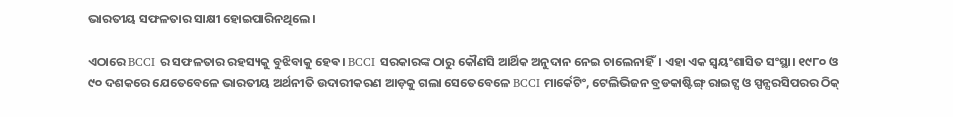ଭାରତୀୟ ସଫଳତାର ସାକ୍ଷୀ ହୋଇପାରିନଥିଲେ।

ଏଠାରେ BCCI ର ସଫଳତାର ରହସ୍ୟକୁ ବୁଝିବାକୁ ହେଵ। BCCI ସରକାରଙ୍କ ଠାରୁ କୌଣସି ଆର୍ଥିକ ଅନୁଦାନ ନେଇ ଚାଲେନାହିଁ। ଏହା ଏକ ସ୍ୱୟଂଶାସିତ ସଂସ୍ଥା। ୧୯୮୦ ଓ ୯୦ ଦଶକରେ ଯେତେବେଳେ ଭାରତୀୟ ଅର୍ଥନୀତି ଉଦାରୀକରଣ ଆଡ଼କୁ ଗଲା ସେତେବେଳେ BCCI ମାର୍କେଟିଂ, ଟେଲିଭିଜନ ବ୍ରଡକାଷ୍ଟିଙ୍ଗ୍ ରାଇଟ୍ସ ଓ ସ୍ପନ୍ସରସିପରର ଠିକ୍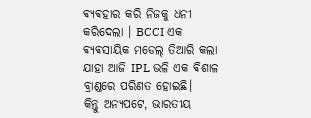ଵ୍ୟଵହାର କରି ନିଜକୁ ଧନୀ କରିଦେଲା । BCCI ଏକ ଵ୍ୟଵସାୟିକ ମଡେଲ୍ ତିଆରି କଲା ଯାହା ଆଜି IPL ଭଳି ଏକ ଵିଶାଳ ବ୍ରାଣ୍ଡରେ ପରିଣତ ହୋଇଛି।
କିନ୍ତୁ ଅନ୍ୟପଟେ, ଭାରତୀୟ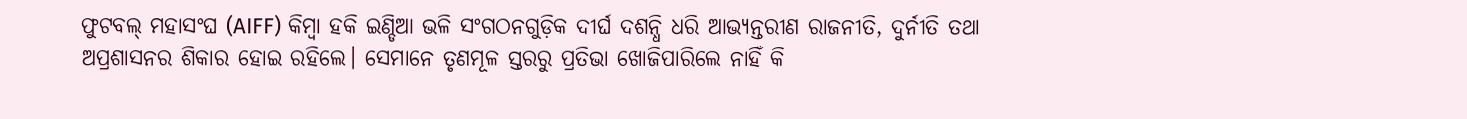ଫୁଟବଲ୍ ମହାସଂଘ (AIFF) କିମ୍ବା ହକି ଇଣ୍ଡିଆ ଭଳି ସଂଗଠନଗୁଡ଼ିକ ଦୀର୍ଘ ଦଶନ୍ଧି ଧରି ଆଭ୍ୟନ୍ତରୀଣ ରାଜନୀତି, ଦୁର୍ନୀତି ତଥା ଅପ୍ରଶାସନର ଶିକାର ହୋଇ ରହିଲେ। ସେମାନେ ତୃଣମୂଳ ସ୍ତରରୁ ପ୍ରତିଭା ଖୋଜିପାରିଲେ ନାହିଁ କି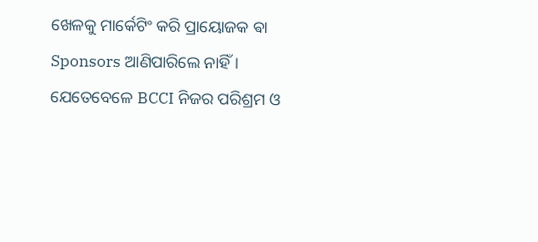ଖେଳକୁ ମାର୍କେଟିଂ କରି ପ୍ରାୟୋଜକ ଵା Sponsors ଆଣିପାରିଲେ ନାହିଁ। ଯେତେବେଳେ BCCI ନିଜର ପରିଶ୍ରମ ଓ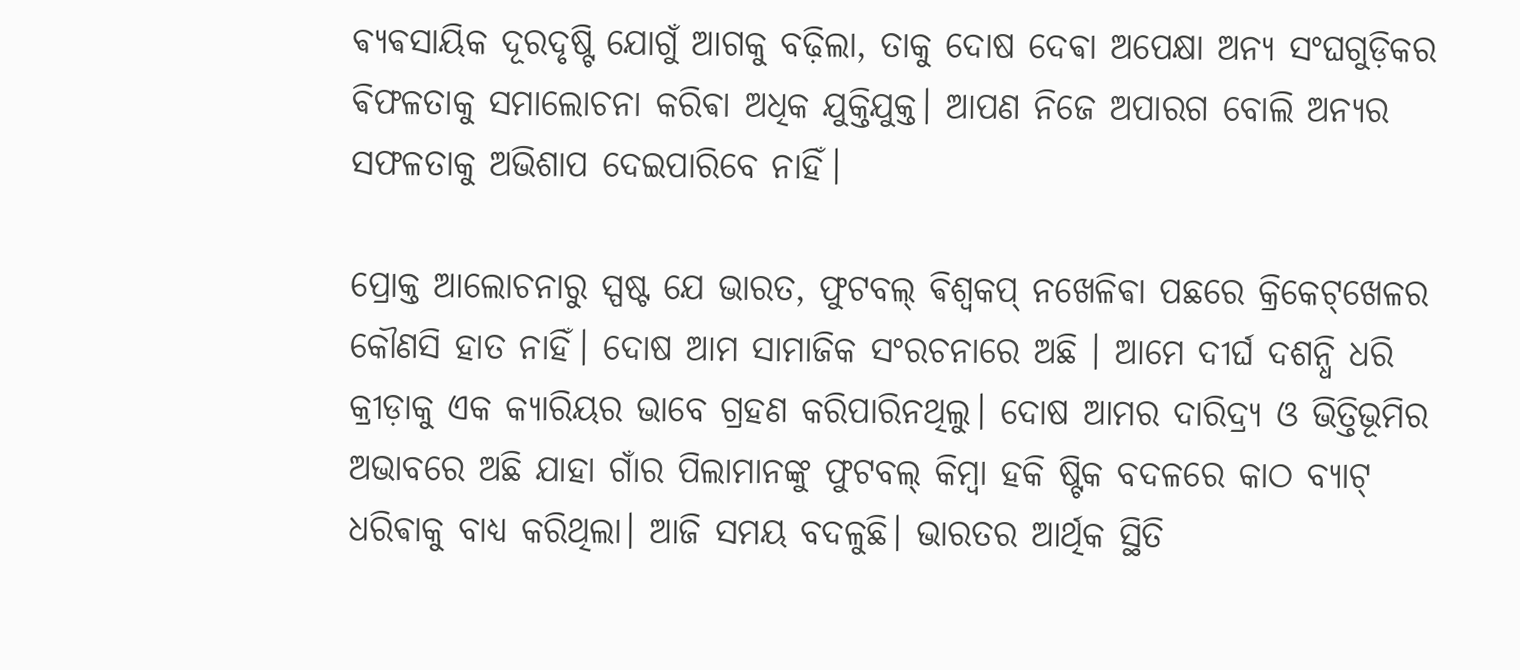ଵ୍ୟଵସାୟିକ ଦୂରଦୃଷ୍ଟି ଯୋଗୁଁ ଆଗକୁ ବଢ଼ିଲା, ତାକୁ ଦୋଷ ଦେଵା ଅପେକ୍ଷା ଅନ୍ୟ ସଂଘଗୁଡ଼ିକର ଵିଫଳତାକୁ ସମାଲୋଚନା କରିଵା ଅଧିକ ଯୁକ୍ତିଯୁକ୍ତ। ଆପଣ ନିଜେ ଅପାରଗ ବୋଲି ଅନ୍ୟର ସଫଳତାକୁ ଅଭିଶାପ ଦେଇପାରିବେ ନାହିଁ।

ପ୍ରୋକ୍ତ ଆଲୋଚନାରୁ ସ୍ପଷ୍ଟ ଯେ ଭାରତ, ଫୁଟବଲ୍ ଵିଶ୍ୱକପ୍ ନଖେଳିଵା ପଛରେ କ୍ରିକେଟ୍‌ଖେଳର କୌଣସି ହାତ ନାହିଁ। ଦୋଷ ଆମ ସାମାଜିକ ସଂରଚନାରେ ଅଛି । ଆମେ ଦୀର୍ଘ ଦଶନ୍ଧି ଧରି କ୍ରୀଡ଼ାକୁ ଏକ କ୍ୟାରିୟର ଭାବେ ଗ୍ରହଣ କରିପାରିନଥିଲୁ। ଦୋଷ ଆମର ଦାରିଦ୍ର୍ୟ ଓ ଭିତ୍ତିଭୂମିର ଅଭାବରେ ଅଛି ଯାହା ଗାଁର ପିଲାମାନଙ୍କୁ ଫୁଟବଲ୍ କିମ୍ବା ହକି ଷ୍ଟିକ ବଦଳରେ କାଠ ବ୍ୟାଟ୍ ଧରିଵାକୁ ବାଧ୍ୟ କରିଥିଲା। ଆଜି ସମୟ ବଦଳୁଛି। ଭାରତର ଆର୍ଥିକ ସ୍ଥିତି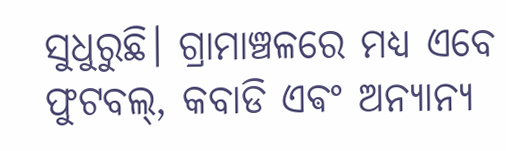ସୁଧୁରୁଛି। ଗ୍ରାମାଞ୍ଚଳରେ ମଧ୍ୟ ଏବେ ଫୁଟବଲ୍, କବାଡି ଏଵଂ ଅନ୍ୟାନ୍ୟ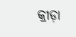କ୍ରୀଡ଼ା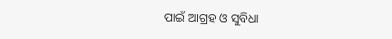ପାଇଁ ଆଗ୍ରହ ଓ ସୁବିଧା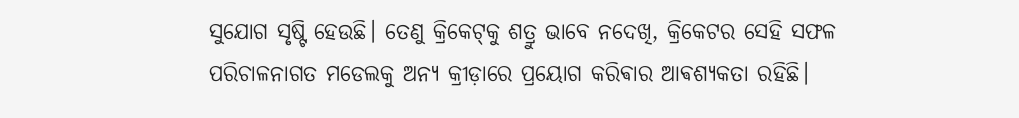ସୁଯୋଗ ସୃଷ୍ଟି ହେଉଛି। ତେଣୁ କ୍ରିକେଟ୍‌କୁ ଶତ୍ରୁ ଭାବେ ନଦେଖି, କ୍ରିକେଟର ସେହି ସଫଳ ପରିଚାଳନାଗତ ମଡେଲକୁ ଅନ୍ୟ କ୍ରୀଡ଼ାରେ ପ୍ରୟୋଗ କରିଵାର ଆଵଶ୍ୟକତା ରହିଛି।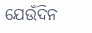ଯେଉଁଦିନ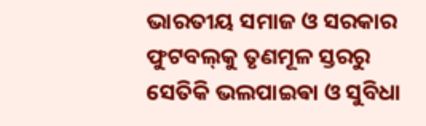ଭାରତୀୟ ସମାଜ ଓ ସରକାର ଫୁଟବଲ୍‌କୁ ତୃଣମୂଳ ସ୍ତରରୁ ସେତିକି ଭଲପାଇଵା ଓ ସୁବିଧା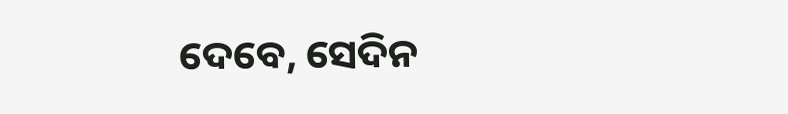ଦେବେ, ସେଦିନ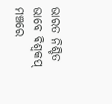ଭାରତ ନିଶ୍ଚିତ ଭାବେ ଵିଶ୍ୱକପ୍ ମଞ୍ଚରେ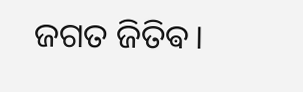ଜଗତ ଜିତିଵ।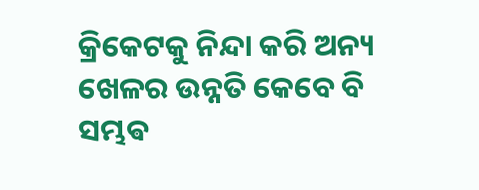କ୍ରିକେଟକୁ ନିନ୍ଦା କରି ଅନ୍ୟ ଖେଳର ଉନ୍ନତି କେବେ ବି ସମ୍ଭଵ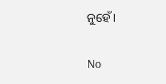ନୁହେଁ।

No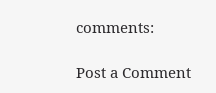comments:

Post a Comment